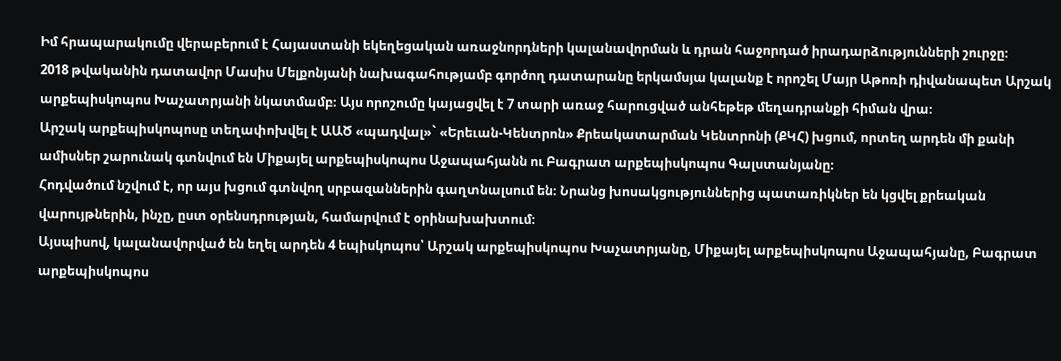Իմ հրապարակումը վերաբերում է Հայաստանի եկեղեցական առաջնորդների կալանավորման և դրան հաջորդած իրադարձությունների շուրջը։
2018 թվականին դատավոր Մասիս Մելքոնյանի նախագահությամբ գործող դատարանը երկամսյա կալանք է որոշել Մայր Աթոռի դիվանապետ Արշակ արքեպիսկոպոս Խաչատրյանի նկատմամբ։ Այս որոշումը կայացվել է 7 տարի առաջ հարուցված անհեթեթ մեղադրանքի հիման վրա։
Արշակ արքեպիսկոպոսը տեղափոխվել է ԱԱԾ «պադվալ»` «Երեւան-Կենտրոն» Քրեակատարման Կենտրոնի (ՔԿՀ) խցում, որտեղ արդեն մի քանի ամիսներ շարունակ գտնվում են Միքայել արքեպիսկոպոս Աջապահյանն ու Բագրատ արքեպիսկոպոս Գալստանյանը։
Հոդվածում նշվում է, որ այս խցում գտնվող սրբազաններին գաղտնալսում են։ Նրանց խոսակցություններից պատառիկներ են կցվել քրեական վարույթներին, ինչը, ըստ օրենսդրության, համարվում է օրինախախտում։
Այսպիսով, կալանավորված են եղել արդեն 4 եպիսկոպոս՝ Արշակ արքեպիսկոպոս Խաչատրյանը, Միքայել արքեպիսկոպոս Աջապահյանը, Բագրատ արքեպիսկոպոս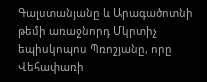Գալստանյանը և Արագածոտնի թեմի առաջնորդ Մկրտիչ եպիսկոպոս Պռոշյանը, որը Վեհափառի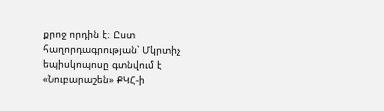քրոջ որդին է։ Ըստ հաղորդագրության՝ Մկրտիչ եպիսկոպոսը գտնվում է «Նուբարաշեն» ՔԿՀ-ի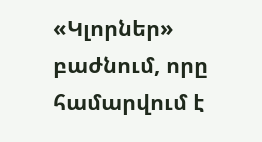«Կլորներ» բաժնում, որը համարվում է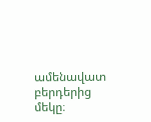ամենավատ բերդերից մեկը։